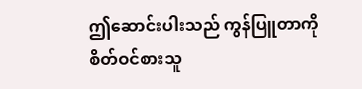ဤဆောင်းပါးသည် ကွန်ပြူတာကိုစိတ်ဝင်စားသူ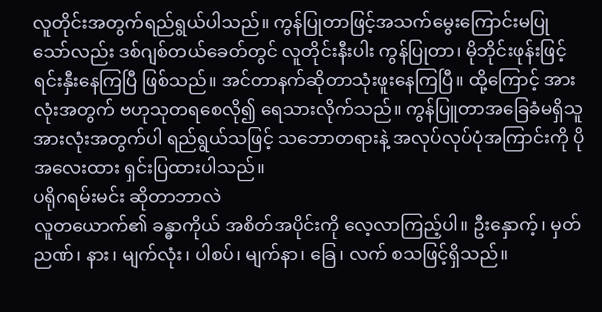လူတိုင်းအတွက်ရည်ရွယ်ပါသည်။ ကွန်ပြုတာဖြင့်အသက်မွေးကြောင်းမပြုသော်လည်း ဒစ်ဂျစ်တယ်ခေတ်တွင် လူတိုင်းနီးပါး ကွန်ပြုတာ၊ မိုဘိုင်းဖုန်းဖြင့်ရင်းနှီးနေကြပြီ ဖြစ်သည်။ အင်တာနက်ဆိုတာသုံးဖူးနေကြပြီ။ ထို့ကြောင့် အားလုံးအတွက် ဗဟုသုတရစေလို၍ ရေသားလိုက်သည်။ ကွန်ပြူတာအခြေခံမရှိသူ အားလုံးအတွက်ပါ ရည်ရွယ်သဖြင့် သဘောတရားနဲ့ အလုပ်လုပ်ပုံအကြာင်းကို ပိုအလေးထား ရှင်းပြထားပါသည်။
ပရိုဂရမ်းမင်း ဆိုတာဘာလဲ
လူတယောက်၏ ခန္ဓာကိုယ် အစိတ်အပိုင်းကို လေ့လာကြည့်ပါ။ ဦးနှောက့်၊ မှတ်ညဏ်၊ နား၊ မျက်လုံး၊ ပါစပ်၊ မျက်နာ၊ ခြေ၊ လက် စသဖြင့်ရှိသည်။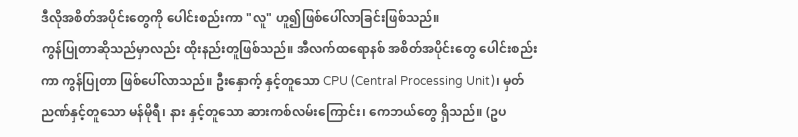ဒီလိုအစိတ်အပိုင်းတွေကို ပေါင်းစည်းကာ "လူ" ဟူ၍ဖြစ်ပေါ်လာခြင်းဖြစ်သည်။
ကွန်ပြုတာဆိုသည်မှာလည်း ထိုးနည်းတူဖြစ်သည်။ အီလက်ထရောနစ် အစိတ်အပိုင်းတွေ ပေါင်းစည်းကာ ကွန်ပြုတာ ဖြစ်ပေါ်လာသည်။ ဦးနှောက့် နှင့်တူသော CPU (Central Processing Unit)၊ မှတ်ညဏ်နှင့်တူသော မန်မိုရီ၊ နား နှင့်တူသော ဆားကစ်လမ်းကြောင်း၊ ကေဘယ်တွေ ရှိသည်။ (ဥပ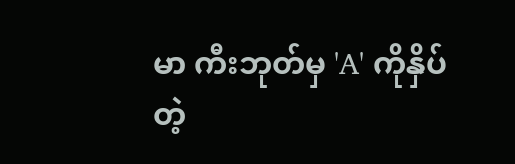မာ ကီးဘုတ်မှ 'A' ကိုနှိပ်တဲ့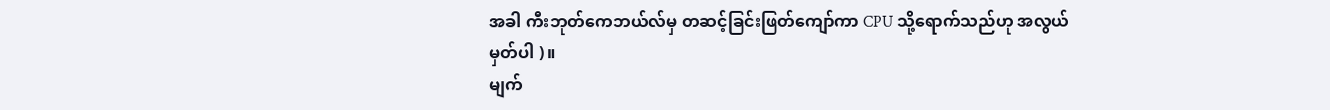အခါ ကီးဘုတ်ကေဘယ်လ်မှ တဆင့်ခြင်းဖြတ်ကျော်ကာ CPU သို့ရောက်သည်ဟု အလွယ်မှတ်ပါ )။
မျက်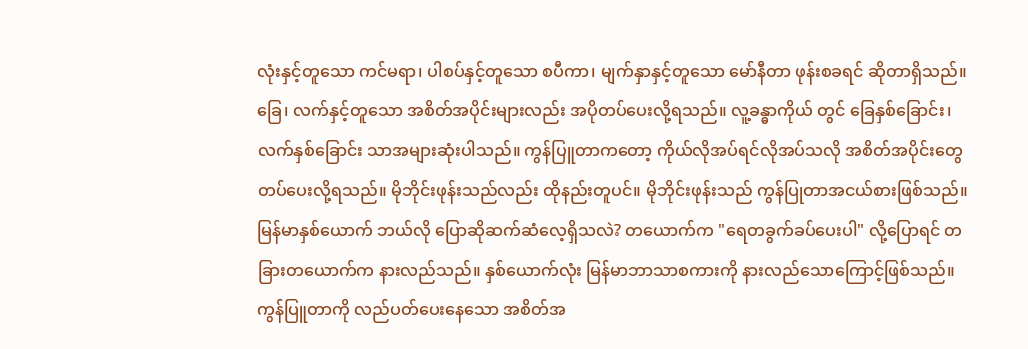လုံးနှင့်တူသော ကင်မရာ၊ ပါစပ်နှင့်တူသော စပီကာ၊ မျက်နှာနှင့်တူသော မော်နီတာ ဖုန်းစခရင် ဆိုတာရှိသည်။ ခြေ၊ လက်နှင့်တူသော အစိတ်အပိုင်းများလည်း အပိုတပ်ပေးလို့ရသည်။ လူ့ခန္ဓာကိုယ် တွင် ခြေနှစ်ခြောင်း၊ လက်နှစ်ခြောင်း သာအများဆုံးပါသည်။ ကွန်ပြူတာကတော့ ကိုယ်လိုအပ်ရင်လိုအပ်သလို အစိတ်အပိုင်းတွေတပ်ပေးလို့ရသည်။ မိုဘိုင်းဖုန်းသည်လည်း ထိုနည်းတူပင်။ မိုဘိုင်းဖုန်းသည် ကွန်ပြုတာအငယ်စားဖြစ်သည်။
မြန်မာနှစ်ယောက် ဘယ်လို ပြောဆိုဆက်ဆံလေ့ရှိသလဲ? တယောက်က "ရေတခွက်ခပ်ပေးပါ" လို့ပြောရင် တခြားတယောက်က နားလည်သည်။ နှစ်ယောက်လုံး မြန်မာဘာသာစကားကို နားလည်သောကြောင့်ဖြစ်သည်။ ကွန်ပြူတာကို လည်ပတ်ပေးနေသော အစိတ်အ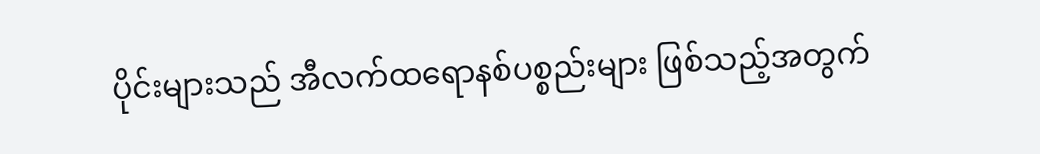ပိုင်းများသည် အီလက်ထရောနစ်ပစ္စည်းများ ဖြစ်သည့်အတွက်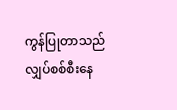ကွန်ပြုတာသည် လျှပ်စစ်စီးနေ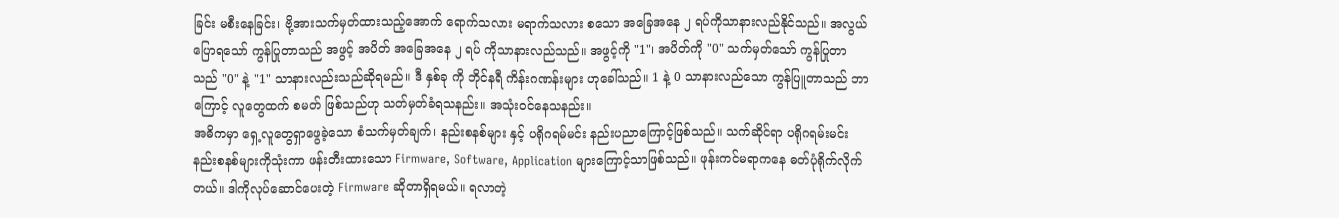ခြင်း မစီးနေခြင်း၊ ဗို့အားသက်မှတ်ထားသည့်အောက် ရောက်သလား မရာက်သလား စသော အခြေအနေ ၂ ရပ်ကိုသာနားလည်နိုင်သည်။ အလွယ်ပြောရသော် ကွန်ပြုတာသည် အဖွင့် အပိတ် အခြေအနေ ၂ ရပ် ကိုသာနားလည်သည်။ အဖွင့်ကို "1"၊ အပိတ်ကို "0" သက်မှတ်သော် ကွန်ပြုတာသည် "0" နဲ့ "1" သာနားလည်းသည်ဆိုရမည်။ ဒီ နှစ်ခု ကို ဘိုင်နရီ ကိန်းဂဏန်းများ ဟုခေါ်သည်။ 1 နဲ့ 0 သာနားလည်သော ကွန်ပြူတာသည် ဘာကြောင့် လူတွေထက် စမတ် ဖြစ်သည်ဟု သတ်မှတ်ခံရသနည်း။ အသုံးဝင်နေသနည်း။
အဓိကမှာ ရှေ့လူတွေရှာဖွေခဲ့သော စံသက်မှတ်ချက်၊ နည်းစနစ်များ နှင့် ပရိုဂရမ်မင်း နည်းပညာကြောင့်ဖြစ်သည်။ သက်ဆိုင်ရာ ပရိုဂရမ်းမင်း နည်းစနစ်များကိုသုံးကာ ဖန်းတီးထားသော Firmware, Software, Application များကြောင့်သာဖြစ်သည်။ ဖုန်းကင်မရာကနေ ဓတ်ပုံရိုက်လိုက်တယ်။ ဒါကိုလုပ်ဆောင်ပေးတဲ့ Firmware ဆိုတာရှိရမယ်။ ရလာတဲ့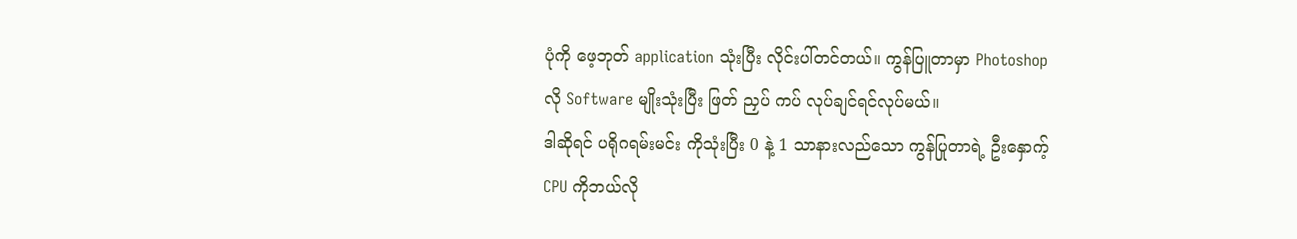ပုံကို ဖေ့ဘုတ် application သုံးပြီး လိုင်းပါ်တင်တယ်။ ကွန်ပြူတာမှာ Photoshop လို Software မျိုးသုံးပြီး ဖြတ် ညှပ် ကပ် လုပ်ချင်ရင်လုပ်မယ်။
ဒါဆိုရင် ပရိုဂရမ်းမင်း ကိုသုံးပြီး 0 နဲ့ 1 သာနားလည်သော ကွန်ပြုတာရဲ့ ဦးနှောက့် CPU ကိုဘယ်လို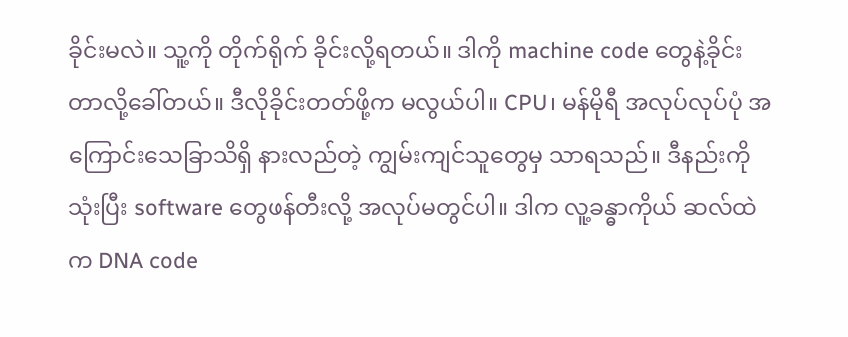ခိုင်းမလဲ။ သူ့ကို တိုက်ရိုက် ခိုင်းလို့ရတယ်။ ဒါကို machine code တွေနဲ့ခိုင်းတာလို့ခေါ်တယ်။ ဒီလိုခိုင်းတတ်ဖို့က မလွယ်ပါ။ CPU၊ မန်မိုရီ အလုပ်လုပ်ပုံ အကြောင်းသေခြာသိရှိ နားလည်တဲ့ ကျွမ်းကျင်သူတွေမှ သာရသည်။ ဒီနည်းကို သုံးပြီး software တွေဖန်တီးလို့ အလုပ်မတွင်ပါ။ ဒါက လူ့ခန္ဓာကိုယ် ဆလ်ထဲက DNA code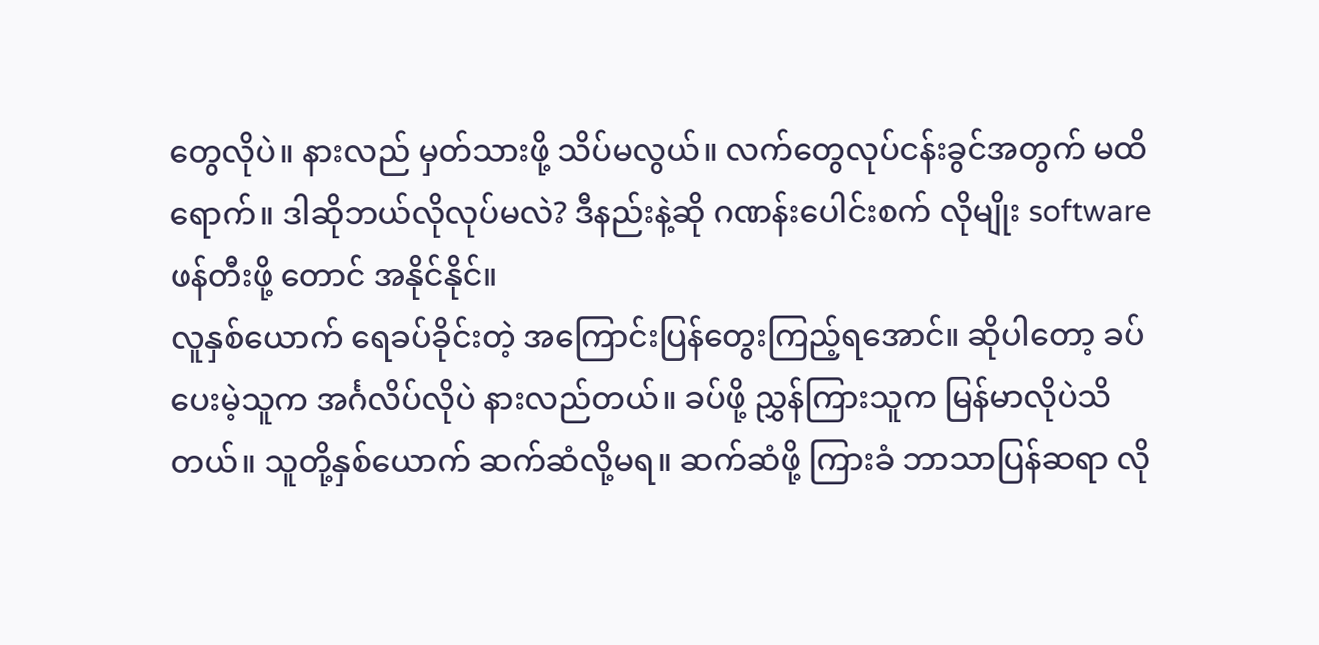တွေလိုပဲ။ နားလည် မှတ်သားဖို့ သိပ်မလွယ်။ လက်တွေလုပ်ငန်းခွင်အတွက် မထိရောက်။ ဒါဆိုဘယ်လိုလုပ်မလဲ? ဒီနည်းနဲ့ဆို ဂဏန်းပေါင်းစက် လိုမျိုး software ဖန်တီးဖို့ တောင် အနိုင်နိုင်။
လူနှစ်ယောက် ရေခပ်ခိုင်းတဲ့ အကြောင်းပြန်တွေးကြည့်ရအောင်။ ဆိုပါတော့ ခပ်ပေးမဲ့သူက အင်္ဂလိပ်လိုပဲ နားလည်တယ်။ ခပ်ဖို့ ညွှန်ကြားသူက မြန်မာလိုပဲသိတယ်။ သူတို့နှစ်ယောက် ဆက်ဆံလို့မရ။ ဆက်ဆံဖို့ ကြားခံ ဘာသာပြန်ဆရာ လို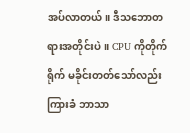အပ်လာတယ်။ ဒီသဘောတရားအတိုင်းပဲ။ CPU ကိုတိုက်ရိုက် မခိုင်းတတ်သော်လည်း ကြားခံ ဘာသာ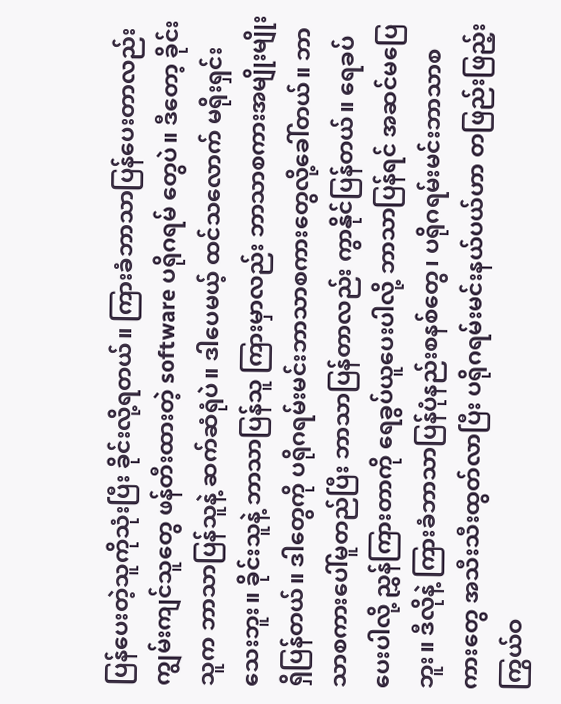ပြန်ပေးတဲ့သူကိုသုံးပြီး ခိုင်းလို့ရတယ်။ ကြားခံဘာသာပြန်ပေးတာလည်း ကျွမ်းကျင်သူတွေ ဖန်တီးထားတဲ့ software ပရိုဂရမ် တွေပဲ။ ဒီတော့ ခိုင်းသူက ဘာသာပြန်သူနဲ့ ဆက်ဆံရုံပဲ။ ဒါပေမယ့် ထင်သလောက် မရိုးရှင်းသေးဘူး။ ခိုင်းသူနဲ့ ဘာသာပြန်သူ ကြားမှာလည်း ဘာသာစကားအမျိုးမျိုးရှိပြန်တယ်။ ဒါတွေကို ပရိုဂရမ်းမင်းဘာသာစကားတွေလို့ခေါ်တယ်။ ဘာသာစကားပေါ်မူတည်ပြီး ဘာသာပြန်တာလည်း ကွာနိုင်ပြန်တယ်။ ရေခပ်ပေးပါလို့ ညွှန်ကြားတာကို ရေခွပ်ယူပေးပါလို့ ဘာသာပြန်ရင် အဆင်မပြေဘူး။ ဒီလိုနဲ့ ကြားခံဘာသာပြန်ပုံနည်းစနစ်တွေ၊ ပရိုဂရမ်းမင်းဘာသာစကားတွေ အသီးသီးထွတ်လာပြီး ပရိုဂရမ်းမင်းနယ်ပယ်ဟာ တဖြည်းဖြည့်း ကြွယ်ဝ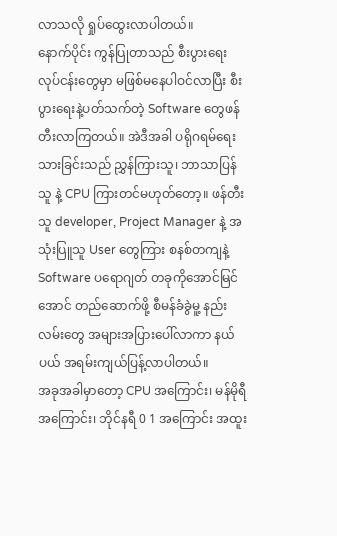လာသလို ရှုပ်ထွေးလာပါတယ်။
နောက်ပိုင်း ကွန်ပြုတာသည် စီးပွားရေးလုပ်ငန်းတွေမှာ မဖြစ်မနေပါဝင်လာပြီး စီးပွားရေးနဲ့ပတ်သက်တဲ့ Software တွေဖန်တီးလာကြတယ်။ အဲဒီအခါ ပရိုဂရမ်ရေးသားခြင်းသည် ညွှန်ကြားသူ၊ ဘာသာပြန်သူ နဲ့ CPU ကြားတင်မဟုတ်တော့။ ဖန်တီးသူ developer, Project Manager နဲ့ အသုံးပြူသူ User တွေကြား စနစ်တကျနဲ့ Software ပရောဂျတ် တခုကိုအောင်မြင်အောင် တည်ဆောက်ဖို့ စီမန်ခံခွဲမူ့ နည်းလမ်းတွေ အများအပြားပေါ်လာကာ နယ်ပယ် အရမ်းကျယ်ပြန့်လာပါတယ်။
အခုအခါမှာတော့ CPU အကြောင်း၊ မန်မိုရီအကြောင်း၊ ဘိုင်နရီ 0 1 အကြောင်း အထူး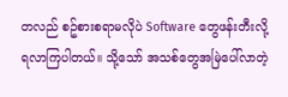တလည် စဥ်စားစရာမလိုပဲ Software တွေဖန်းတီးလို့ ရလာကြပါတယ်။ သို့သော် အသစ်တွေအမြဲပေါ်လာတဲ့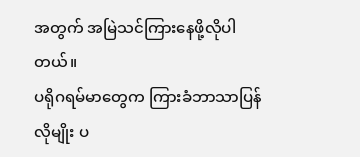အတွက် အမြဲသင်ကြားနေဖို့လိုပါတယ်။
ပရိုဂရမ်မာတွေက ကြားခံဘာသာပြန်လိုမျိုး ပ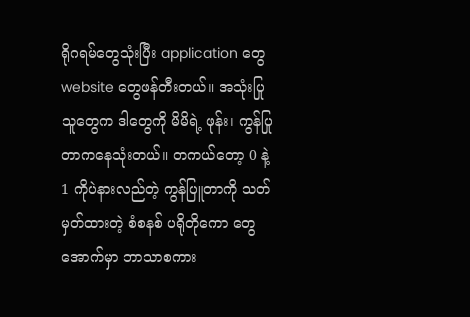ရိုဂရမ်တွေသုံးပြီး application တွေ website တွေဖန်တီးတယ်။ အသုံးပြုသူတွေက ဒါတွေကို မိမိရဲ့ ဖုန်း၊ ကွန်ပြုတာကနေသုံးတယ်။ တကယ်တော့ 0 နဲ့ 1 ကိုပဲနားလည်တဲ့ ကွန်ပြူတာကို သတ်မှတ်ထားတဲ့ စံစနစ် ပရိုတိုကော တွေအောက်မှာ ဘာသာစကား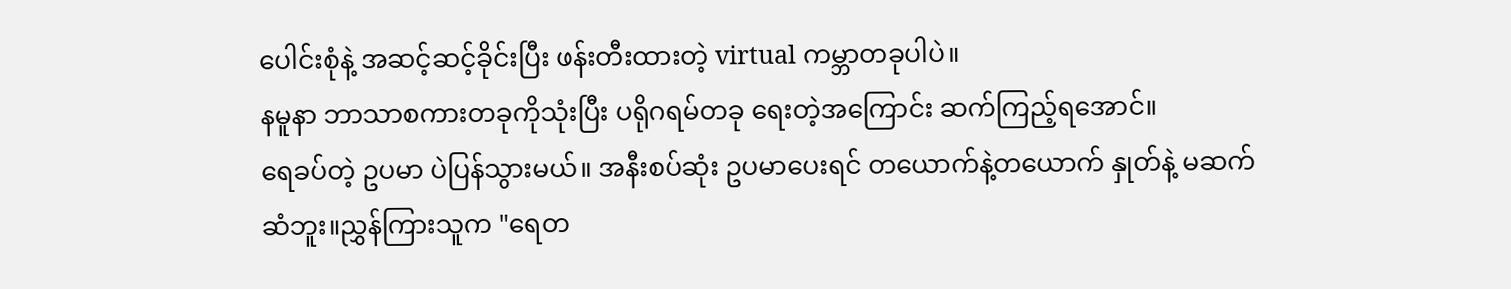ပေါင်းစုံနဲ့ အဆင့်ဆင့်ခိုင်းပြီး ဖန်းတီးထားတဲ့ virtual ကမ္ဘာတခုပါပဲ။
နမူနာ ဘာသာစကားတခုကိုသုံးပြီး ပရိုဂရမ်တခု ရေးတဲ့အကြောင်း ဆက်ကြည့်ရအောင်။
ရေခပ်တဲ့ ဥပမာ ပဲပြန်သွားမယ်။ အနီးစပ်ဆုံး ဥပမာပေးရင် တယောက်နဲ့တယောက် နှုတ်နဲ့ မဆက်ဆံဘူး။ညွှန်ကြားသူက "ရေတ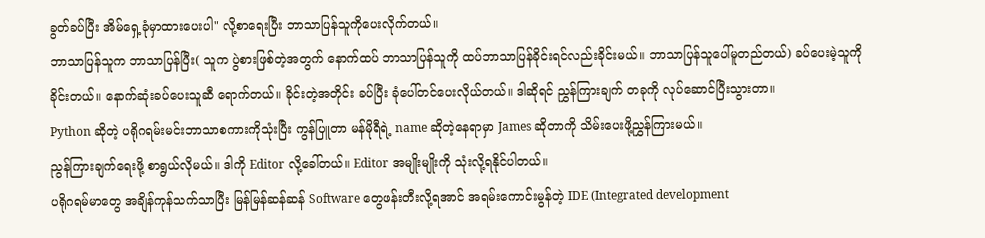ခွတ်ခပ်ပြီး အိမ်ရှေ့ခုံမှာထားပေးပါ" လို့စာရေးပြီး ဘာသာပြန်သူကိုပေးလိုက်တယ်။
ဘာသာပြန်သူက ဘာသာပြန်ပြီး( သူက ပွဲစားဖြစ်တဲ့အတွက် နောက်ထပ် ဘာသာပြန်သူကို ထပ်ဘာသာပြန်ခိုင်းရင်လည်းခိုင်းမယ်။ ဘာသာပြန်သူပေါ်မူတည်တယ်) ခပ်ပေးမဲ့သူကို ခိုင်းတယ်။ နောက်ဆုံးခပ်ပေးသူဆီ ရောက်တယ်။ ခိုင်းတဲ့အတိုင်း ခပ်ပြီး ခုံပေါ်တင်ပေးလိုယ်တယ်။ ဒါဆိုရင် ညွှန်ကြားချက် တခုကို လုပ်ဆောင်ပြီးသွားတာ။
Python ဆိုတဲ့ ပရိုဂရမ်းမင်းဘာသာစကားကိုသုံးပြီး ကွန်ပြူတာ မန်မိုရီရဲ့ name ဆိုတဲ့နေရာမှာ James ဆိုတာကို သိမ်းပေးဖို့ညွှန်ကြားမယ်။
ညွန်ကြားချက်ရေးဖို့ စာရွယ်လိုမယ်။ ဒါကို Editor လို့ခေါ်တယ်။ Editor အမျိုးမျိုးကို သုံးလို့ရနိုင်ပါတယ်။
ပရိုဂရမ်မာတွေ အချိန်ကုန်သက်သာပြီး မြန်မြန်ဆန်ဆန် Software တွေဖန်းတီးလို့ရအာင် အရမ်းကောင်းမွန်တဲ့ IDE (Integrated development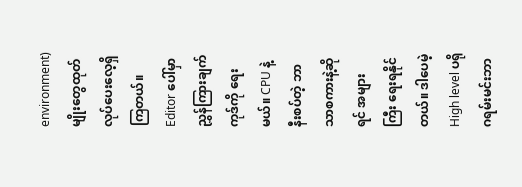environment) မျိုးတွေထုတ်လုပ်ပေးလေ့ရှိကြတယ်။
Editor ပေါ်မှာ ညွှန်ကြားချက် ကုဒ်ကို ရေးမယ်။ CPU နဲ့နီးစပ်တဲ့ ဘာသာစကားနဲ့ဆိုရင် အများကြီး ရေးရနိုင်တယ်။ ဒါပေမဲ့ High level ပရိုဂရမ်းမင်းဘာ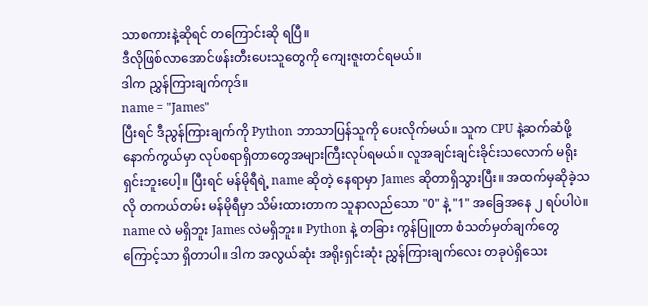သာစကားနဲ့ဆိုရင် တကြောင်းဆို ရပြီ။
ဒီလိုဖြစ်လာအောင်ဖန်းတီးပေးသူတွေကို ကျေးဇူးတင်ရမယ်။
ဒါက ညွှန်ကြားချက်ကုဒ်။
name = "James"
ပြီးရင် ဒီညွန်ကြားချက်ကို Python ဘာသာပြန်သူကို ပေးလိုက်မယ်။ သူက CPU နဲ့ဆက်ဆံဖို့ နောက်ကွယ်မှာ လုပ်စရာရှိတာတွေအများကြီးလုပ်ရမယ်။ လူအချင်းချင်းခိုင်းသလောက် မရိုးရှင်းဘူးပေါ့။ ပြီးရင် မန်မိုရီရဲ့ name ဆိုတဲ့ နေရာမှာ James ဆိုတာရှိသွားပြီး။ အထက်မှဆိုခဲ့သလို တကယ်တမ်း မန်မိုရီမှာ သိမ်းထားတာက သူနာလည်သော "0" နဲ့ "1" အခြေအနေ ၂ ရပ်ပါပဲ။ name လဲ မရှိဘူး James လဲမရှိဘူး။ Python နဲ့ တခြား ကွန်ပြူတာ စံသတ်မှတ်ချက်တွေကြောင့်သာ ရှိတာပါ။ ဒါက အလွယ်ဆုံး အရိုးရှင်းဆုံး ညွှန်ကြားချက်လေး တခုပဲရှိသေး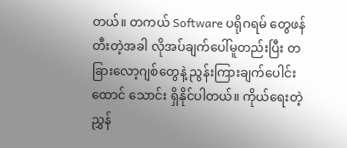တယ်။ တကယ် Software ပရိုဂရမ် တွေဖန်တီးတဲ့အခါ လိုအပ်ချက်ပေါ်မူတည်းပြီး တခြားလော့ဂျစ်တွေနဲ့ ညွန်းကြားချက်ပေါင်း ထောင် သောင်း ရှိနိုင်ပါတယ်။ ကိုယ်ရေးတဲ့ ညွှန်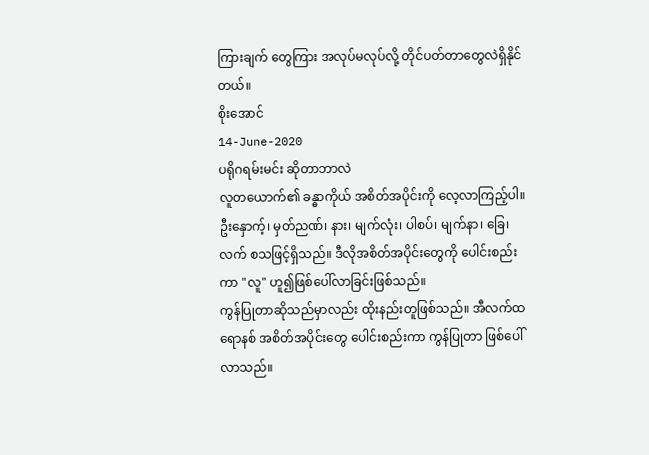ကြားချက် တွေကြား အလုပ်မလုပ်လို့ တိုင်ပတ်တာတွေလဲရှိနိုင်တယ်။
စိုးအောင်
14-June-2020
ပရိုဂရမ်းမင်း ဆိုတာဘာလဲ
လူတယောက်၏ ခန္ဓာကိုယ် အစိတ်အပိုင်းကို လေ့လာကြည့်ပါ။ ဦးနှောက့်၊ မှတ်ညဏ်၊ နား၊ မျက်လုံး၊ ပါစပ်၊ မျက်နာ၊ ခြေ၊ လက် စသဖြင့်ရှိသည်။ ဒီလိုအစိတ်အပိုင်းတွေကို ပေါင်းစည်းကာ "လူ" ဟူ၍ဖြစ်ပေါ်လာခြင်းဖြစ်သည်။
ကွန်ပြုတာဆိုသည်မှာလည်း ထိုးနည်းတူဖြစ်သည်။ အီလက်ထရောနစ် အစိတ်အပိုင်းတွေ ပေါင်းစည်းကာ ကွန်ပြုတာ ဖြစ်ပေါ်လာသည်။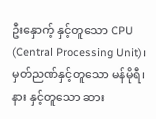ဦးနှောက့် နှင့်တူသော CPU (Central Processing Unit)၊ မှတ်ညဏ်နှင့်တူသော မန်မိုရီ၊ နား နှင့်တူသော ဆား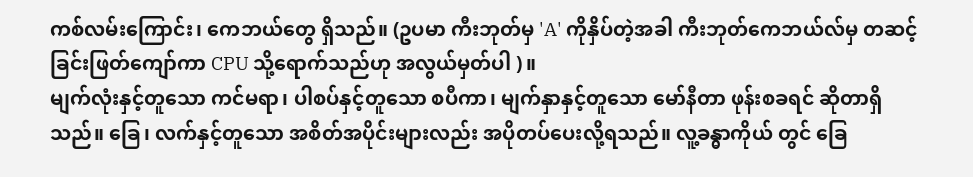ကစ်လမ်းကြောင်း၊ ကေဘယ်တွေ ရှိသည်။ (ဥပမာ ကီးဘုတ်မှ 'A' ကိုနှိပ်တဲ့အခါ ကီးဘုတ်ကေဘယ်လ်မှ တဆင့်ခြင်းဖြတ်ကျော်ကာ CPU သို့ရောက်သည်ဟု အလွယ်မှတ်ပါ )။
မျက်လုံးနှင့်တူသော ကင်မရာ၊ ပါစပ်နှင့်တူသော စပီကာ၊ မျက်နှာနှင့်တူသော မော်နီတာ ဖုန်းစခရင် ဆိုတာရှိသည်။ ခြေ၊ လက်နှင့်တူသော အစိတ်အပိုင်းများလည်း အပိုတပ်ပေးလို့ရသည်။ လူ့ခန္ဓာကိုယ် တွင် ခြေ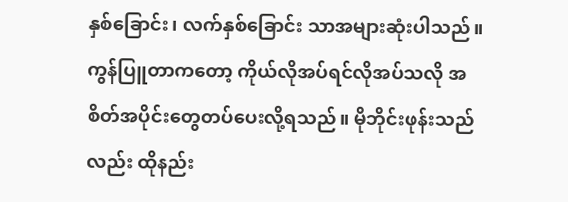နှစ်ခြောင်း၊ လက်နှစ်ခြောင်း သာအများဆုံးပါသည်။ ကွန်ပြူတာကတော့ ကိုယ်လိုအပ်ရင်လိုအပ်သလို အစိတ်အပိုင်းတွေတပ်ပေးလို့ရသည်။ မိုဘိုင်းဖုန်းသည်လည်း ထိုနည်း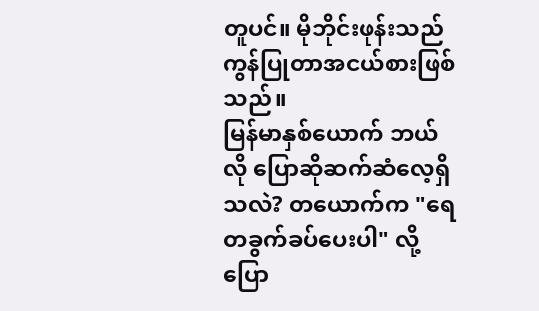တူပင်။ မိုဘိုင်းဖုန်းသည် ကွန်ပြုတာအငယ်စားဖြစ်သည်။
မြန်မာနှစ်ယောက် ဘယ်လို ပြောဆိုဆက်ဆံလေ့ရှိသလဲ? တယောက်က "ရေတခွက်ခပ်ပေးပါ" လို့ပြော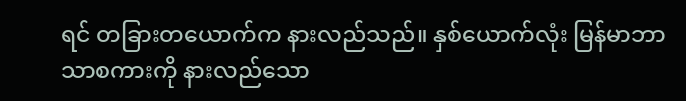ရင် တခြားတယောက်က နားလည်သည်။ နှစ်ယောက်လုံး မြန်မာဘာသာစကားကို နားလည်သော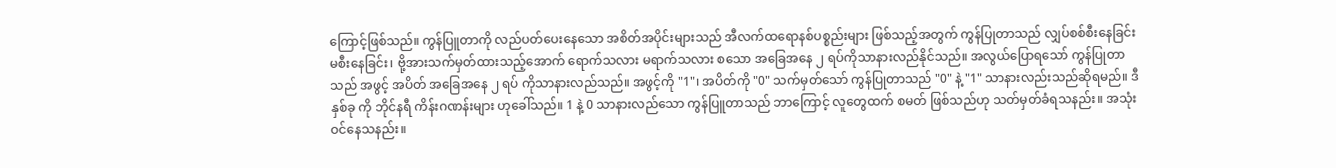ကြောင့်ဖြစ်သည်။ ကွန်ပြူတာကို လည်ပတ်ပေးနေသော အစိတ်အပိုင်းများသည် အီလက်ထရောနစ်ပစ္စည်းများ ဖြစ်သည့်အတွက် ကွန်ပြုတာသည် လျှပ်စစ်စီးနေခြင်း မစီးနေခြင်း၊ ဗို့အားသက်မှတ်ထားသည့်အောက် ရောက်သလား မရာက်သလား စသော အခြေအနေ ၂ ရပ်ကိုသာနားလည်နိုင်သည်။ အလွယ်ပြောရသော် ကွန်ပြုတာသည် အဖွင့် အပိတ် အခြေအနေ ၂ ရပ် ကိုသာနားလည်သည်။ အဖွင့်ကို "1"၊ အပိတ်ကို "0" သက်မှတ်သော် ကွန်ပြုတာသည် "0" နဲ့ "1" သာနားလည်းသည်ဆိုရမည်။ ဒီ နှစ်ခု ကို ဘိုင်နရီ ကိန်းဂဏန်းများ ဟုခေါ်သည်။ 1 နဲ့ 0 သာနားလည်သော ကွန်ပြူတာသည် ဘာကြောင့် လူတွေထက် စမတ် ဖြစ်သည်ဟု သတ်မှတ်ခံရသနည်း။ အသုံးဝင်နေသနည်း။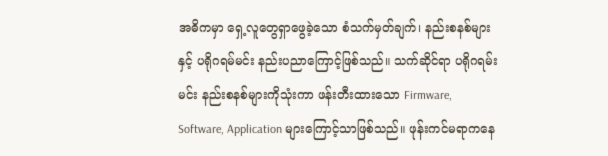အဓိကမှာ ရှေ့လူတွေရှာဖွေခဲ့သော စံသက်မှတ်ချက်၊ နည်းစနစ်များ နှင့် ပရိုဂရမ်မင်း နည်းပညာကြောင့်ဖြစ်သည်။ သက်ဆိုင်ရာ ပရိုဂရမ်းမင်း နည်းစနစ်များကိုသုံးကာ ဖန်းတီးထားသော Firmware, Software, Application များကြောင့်သာဖြစ်သည်။ ဖုန်းကင်မရာကနေ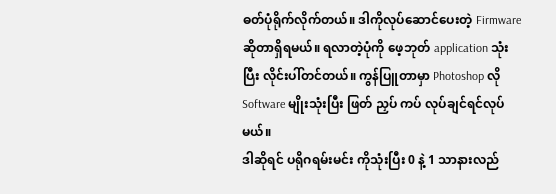ဓတ်ပုံရိုက်လိုက်တယ်။ ဒါကိုလုပ်ဆောင်ပေးတဲ့ Firmware ဆိုတာရှိရမယ်။ ရလာတဲ့ပုံကို ဖေ့ဘုတ် application သုံးပြီး လိုင်းပါ်တင်တယ်။ ကွန်ပြူတာမှာ Photoshop လို Software မျိုးသုံးပြီး ဖြတ် ညှပ် ကပ် လုပ်ချင်ရင်လုပ်မယ်။
ဒါဆိုရင် ပရိုဂရမ်းမင်း ကိုသုံးပြီး 0 နဲ့ 1 သာနားလည်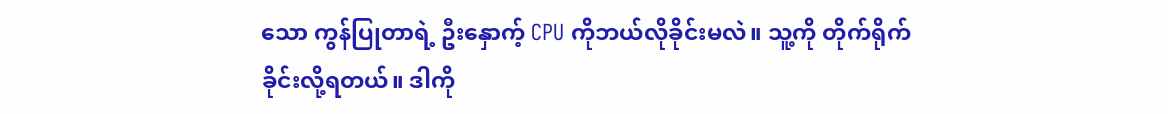သော ကွန်ပြုတာရဲ့ ဦးနှောက့် CPU ကိုဘယ်လိုခိုင်းမလဲ။ သူ့ကို တိုက်ရိုက် ခိုင်းလို့ရတယ်။ ဒါကို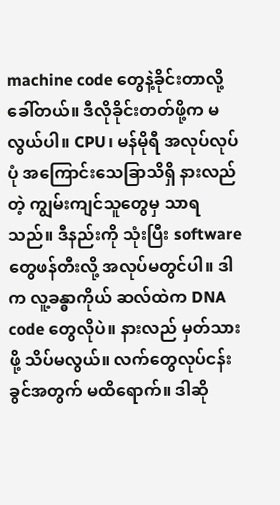machine code တွေနဲ့ခိုင်းတာလို့ခေါ်တယ်။ ဒီလိုခိုင်းတတ်ဖို့က မလွယ်ပါ။ CPU၊ မန်မိုရီ အလုပ်လုပ်ပုံ အကြောင်းသေခြာသိရှိ နားလည်တဲ့ ကျွမ်းကျင်သူတွေမှ သာရသည်။ ဒီနည်းကို သုံးပြီး software တွေဖန်တီးလို့ အလုပ်မတွင်ပါ။ ဒါက လူ့ခန္ဓာကိုယ် ဆလ်ထဲက DNA code တွေလိုပဲ။ နားလည် မှတ်သားဖို့ သိပ်မလွယ်။ လက်တွေလုပ်ငန်းခွင်အတွက် မထိရောက်။ ဒါဆို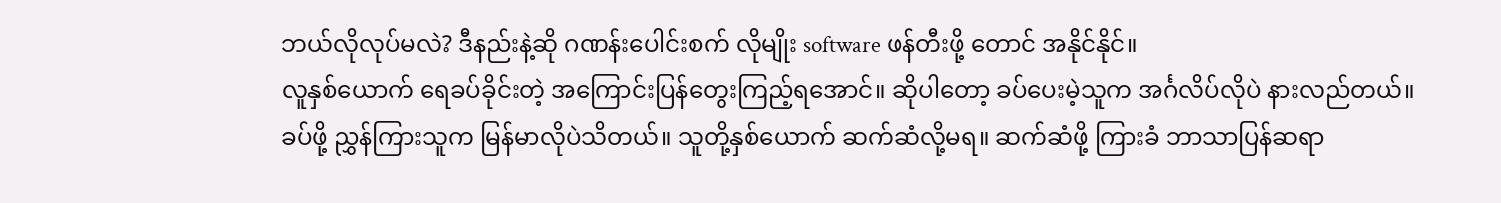ဘယ်လိုလုပ်မလဲ? ဒီနည်းနဲ့ဆို ဂဏန်းပေါင်းစက် လိုမျိုး software ဖန်တီးဖို့ တောင် အနိုင်နိုင်။
လူနှစ်ယောက် ရေခပ်ခိုင်းတဲ့ အကြောင်းပြန်တွေးကြည့်ရအောင်။ ဆိုပါတော့ ခပ်ပေးမဲ့သူက အင်္ဂလိပ်လိုပဲ နားလည်တယ်။ ခပ်ဖို့ ညွှန်ကြားသူက မြန်မာလိုပဲသိတယ်။ သူတို့နှစ်ယောက် ဆက်ဆံလို့မရ။ ဆက်ဆံဖို့ ကြားခံ ဘာသာပြန်ဆရာ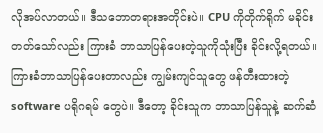လိုအပ်လာတယ်။ ဒီသဘောတရားအတိုင်းပဲ။ CPU ကိုတိုက်ရိုက် မခိုင်းတတ်သော်လည်း ကြားခံ ဘာသာပြန်ပေးတဲ့သူကိုသုံးပြီး ခိုင်းလို့ရတယ်။ ကြားခံဘာသာပြန်ပေးတာလည်း ကျွမ်းကျင်သူတွေ ဖန်တီးထားတဲ့ software ပရိုဂရမ် တွေပဲ။ ဒီတော့ ခိုင်းသူက ဘာသာပြန်သူနဲ့ ဆက်ဆံ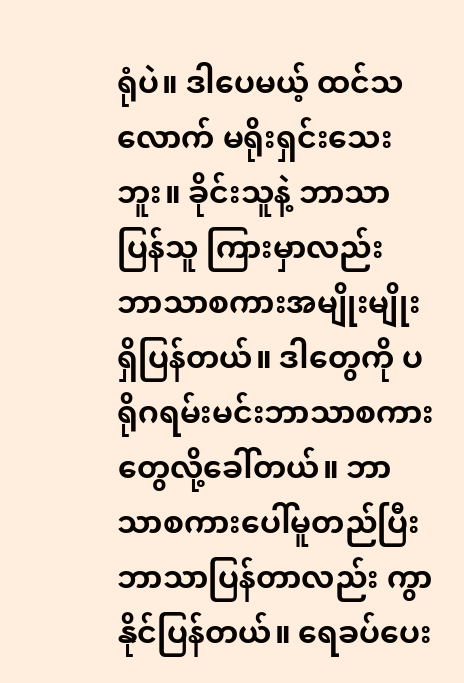ရုံပဲ။ ဒါပေမယ့် ထင်သလောက် မရိုးရှင်းသေးဘူး။ ခိုင်းသူနဲ့ ဘာသာပြန်သူ ကြားမှာလည်း ဘာသာစကားအမျိုးမျိုးရှိပြန်တယ်။ ဒါတွေကို ပရိုဂရမ်းမင်းဘာသာစကားတွေလို့ခေါ်တယ်။ ဘာသာစကားပေါ်မူတည်ပြီး ဘာသာပြန်တာလည်း ကွာနိုင်ပြန်တယ်။ ရေခပ်ပေး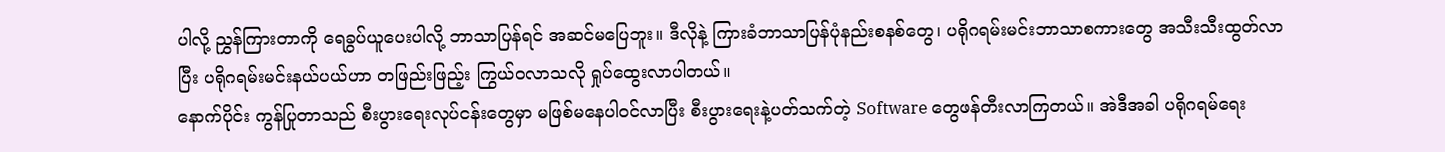ပါလို့ ညွှန်ကြားတာကို ရေခွပ်ယူပေးပါလို့ ဘာသာပြန်ရင် အဆင်မပြေဘူး။ ဒီလိုနဲ့ ကြားခံဘာသာပြန်ပုံနည်းစနစ်တွေ၊ ပရိုဂရမ်းမင်းဘာသာစကားတွေ အသီးသီးထွတ်လာပြီး ပရိုဂရမ်းမင်းနယ်ပယ်ဟာ တဖြည်းဖြည့်း ကြွယ်ဝလာသလို ရှုပ်ထွေးလာပါတယ်။
နောက်ပိုင်း ကွန်ပြုတာသည် စီးပွားရေးလုပ်ငန်းတွေမှာ မဖြစ်မနေပါဝင်လာပြီး စီးပွားရေးနဲ့ပတ်သက်တဲ့ Software တွေဖန်တီးလာကြတယ်။ အဲဒီအခါ ပရိုဂရမ်ရေး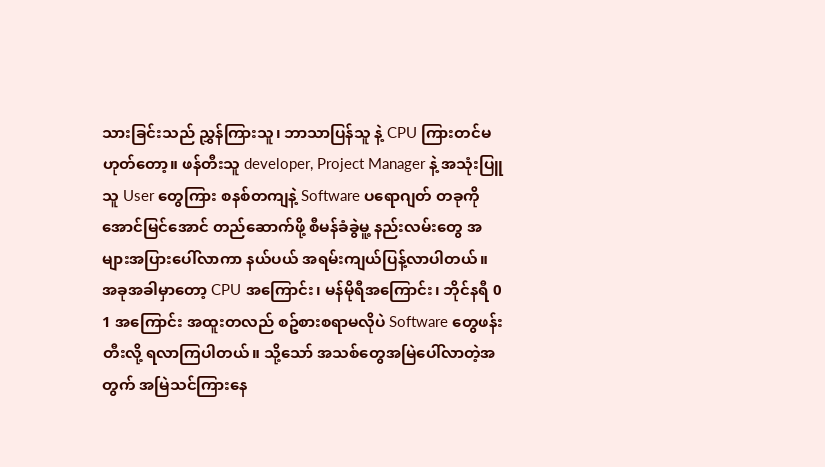သားခြင်းသည် ညွှန်ကြားသူ၊ ဘာသာပြန်သူ နဲ့ CPU ကြားတင်မဟုတ်တော့။ ဖန်တီးသူ developer, Project Manager နဲ့ အသုံးပြူသူ User တွေကြား စနစ်တကျနဲ့ Software ပရောဂျတ် တခုကိုအောင်မြင်အောင် တည်ဆောက်ဖို့ စီမန်ခံခွဲမူ့ နည်းလမ်းတွေ အများအပြားပေါ်လာကာ နယ်ပယ် အရမ်းကျယ်ပြန့်လာပါတယ်။
အခုအခါမှာတော့ CPU အကြောင်း၊ မန်မိုရီအကြောင်း၊ ဘိုင်နရီ 0 1 အကြောင်း အထူးတလည် စဥ်စားစရာမလိုပဲ Software တွေဖန်းတီးလို့ ရလာကြပါတယ်။ သို့သော် အသစ်တွေအမြဲပေါ်လာတဲ့အတွက် အမြဲသင်ကြားနေ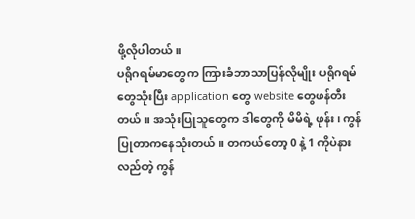ဖို့လိုပါတယ်။
ပရိုဂရမ်မာတွေက ကြားခံဘာသာပြန်လိုမျိုး ပရိုဂရမ်တွေသုံးပြီး application တွေ website တွေဖန်တီးတယ်။ အသုံးပြုသူတွေက ဒါတွေကို မိမိရဲ့ ဖုန်း၊ ကွန်ပြုတာကနေသုံးတယ်။ တကယ်တော့ 0 နဲ့ 1 ကိုပဲနားလည်တဲ့ ကွန်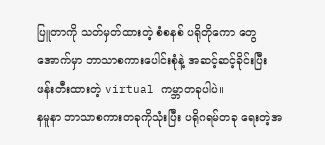ပြူတာကို သတ်မှတ်ထားတဲ့ စံစနစ် ပရိုတိုကော တွေအောက်မှာ ဘာသာစကားပေါင်းစုံနဲ့ အဆင့်ဆင့်ခိုင်းပြီး ဖန်းတီးထားတဲ့ virtual ကမ္ဘာတခုပါပဲ။
နမူနာ ဘာသာစကားတခုကိုသုံးပြီး ပရိုဂရမ်တခု ရေးတဲ့အ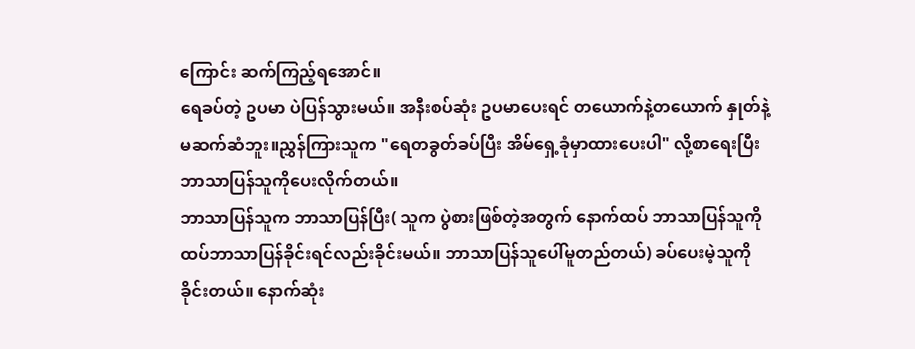ကြောင်း ဆက်ကြည့်ရအောင်။
ရေခပ်တဲ့ ဥပမာ ပဲပြန်သွားမယ်။ အနီးစပ်ဆုံး ဥပမာပေးရင် တယောက်နဲ့တယောက် နှုတ်နဲ့ မဆက်ဆံဘူး။ညွှန်ကြားသူက "ရေတခွတ်ခပ်ပြီး အိမ်ရှေ့ခုံမှာထားပေးပါ" လို့စာရေးပြီး ဘာသာပြန်သူကိုပေးလိုက်တယ်။
ဘာသာပြန်သူက ဘာသာပြန်ပြီး( သူက ပွဲစားဖြစ်တဲ့အတွက် နောက်ထပ် ဘာသာပြန်သူကို ထပ်ဘာသာပြန်ခိုင်းရင်လည်းခိုင်းမယ်။ ဘာသာပြန်သူပေါ်မူတည်တယ်) ခပ်ပေးမဲ့သူကို ခိုင်းတယ်။ နောက်ဆုံး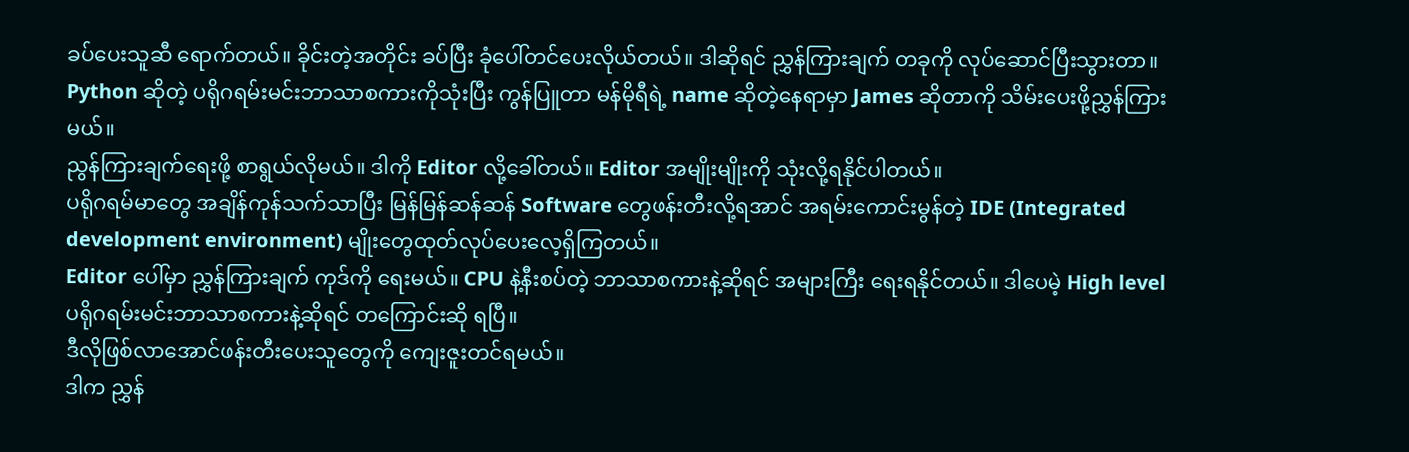ခပ်ပေးသူဆီ ရောက်တယ်။ ခိုင်းတဲ့အတိုင်း ခပ်ပြီး ခုံပေါ်တင်ပေးလိုယ်တယ်။ ဒါဆိုရင် ညွှန်ကြားချက် တခုကို လုပ်ဆောင်ပြီးသွားတာ။
Python ဆိုတဲ့ ပရိုဂရမ်းမင်းဘာသာစကားကိုသုံးပြီး ကွန်ပြူတာ မန်မိုရီရဲ့ name ဆိုတဲ့နေရာမှာ James ဆိုတာကို သိမ်းပေးဖို့ညွှန်ကြားမယ်။
ညွန်ကြားချက်ရေးဖို့ စာရွယ်လိုမယ်။ ဒါကို Editor လို့ခေါ်တယ်။ Editor အမျိုးမျိုးကို သုံးလို့ရနိုင်ပါတယ်။
ပရိုဂရမ်မာတွေ အချိန်ကုန်သက်သာပြီး မြန်မြန်ဆန်ဆန် Software တွေဖန်းတီးလို့ရအာင် အရမ်းကောင်းမွန်တဲ့ IDE (Integrated development environment) မျိုးတွေထုတ်လုပ်ပေးလေ့ရှိကြတယ်။
Editor ပေါ်မှာ ညွှန်ကြားချက် ကုဒ်ကို ရေးမယ်။ CPU နဲ့နီးစပ်တဲ့ ဘာသာစကားနဲ့ဆိုရင် အများကြီး ရေးရနိုင်တယ်။ ဒါပေမဲ့ High level ပရိုဂရမ်းမင်းဘာသာစကားနဲ့ဆိုရင် တကြောင်းဆို ရပြီ။
ဒီလိုဖြစ်လာအောင်ဖန်းတီးပေးသူတွေကို ကျေးဇူးတင်ရမယ်။
ဒါက ညွှန်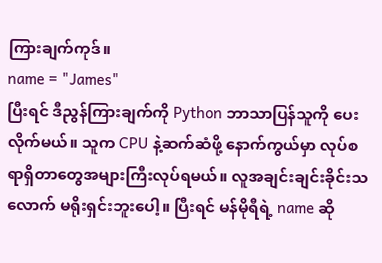ကြားချက်ကုဒ်။
name = "James"
ပြီးရင် ဒီညွန်ကြားချက်ကို Python ဘာသာပြန်သူကို ပေးလိုက်မယ်။ သူက CPU နဲ့ဆက်ဆံဖို့ နောက်ကွယ်မှာ လုပ်စရာရှိတာတွေအများကြီးလုပ်ရမယ်။ လူအချင်းချင်းခိုင်းသလောက် မရိုးရှင်းဘူးပေါ့။ ပြီးရင် မန်မိုရီရဲ့ name ဆို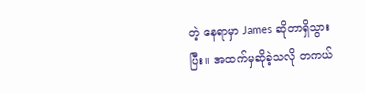တဲ့ နေရာမှာ James ဆိုတာရှိသွားပြီး။ အထက်မှဆိုခဲ့သလို တကယ်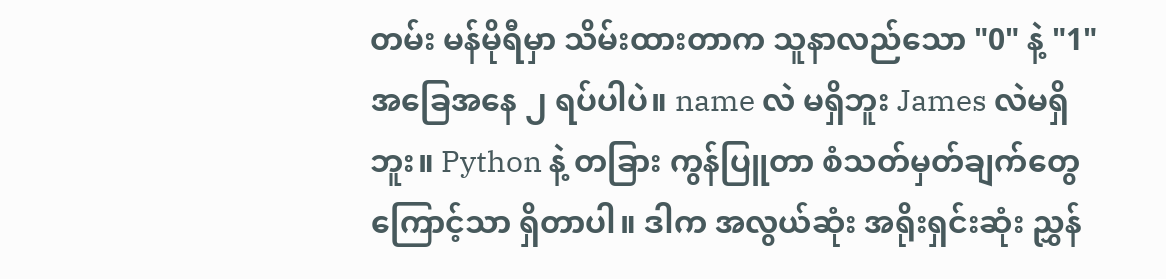တမ်း မန်မိုရီမှာ သိမ်းထားတာက သူနာလည်သော "0" နဲ့ "1" အခြေအနေ ၂ ရပ်ပါပဲ။ name လဲ မရှိဘူး James လဲမရှိဘူး။ Python နဲ့ တခြား ကွန်ပြူတာ စံသတ်မှတ်ချက်တွေကြောင့်သာ ရှိတာပါ။ ဒါက အလွယ်ဆုံး အရိုးရှင်းဆုံး ညွှန်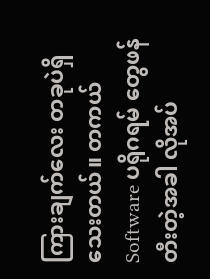ကြားချက်လေး တခုပဲရှိသေးတယ်။ တကယ် Software ပရိုဂရမ် တွေဖန်တီးတဲ့အခါ လိုအပ်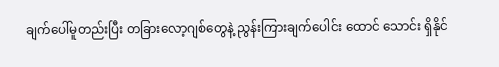ချက်ပေါ်မူတည်းပြီး တခြားလော့ဂျစ်တွေနဲ့ ညွန်းကြားချက်ပေါင်း ထောင် သောင်း ရှိနိုင်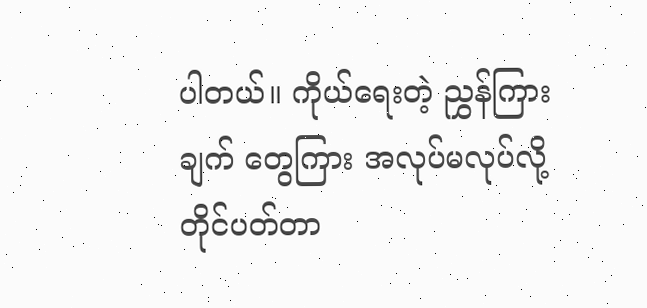ပါတယ်။ ကိုယ်ရေးတဲ့ ညွှန်ကြားချက် တွေကြား အလုပ်မလုပ်လို့ တိုင်ပတ်တာ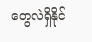တွေလဲရှိနိုင်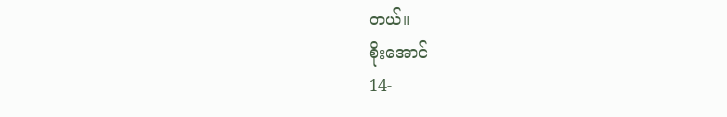တယ်။
စိုးအောင်
14-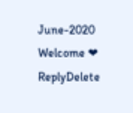June-2020
Welcome ❤
ReplyDelete